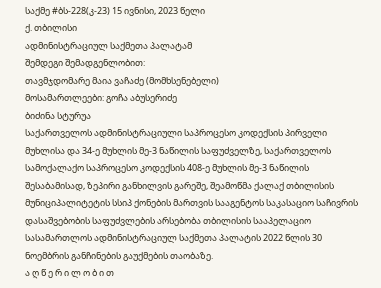საქმე #ბს-228(კ-23) 15 ივნისი, 2023 წელი
ქ. თბილისი
ადმინისტრაციულ საქმეთა პალატამ
შემდეგი შემადგენლობით:
თავმჯდომარე მაია ვაჩაძე (მომხსენებელი)
მოსამართლეები: გოჩა აბუსერიძე
ბიძინა სტურუა
საქართველოს ადმინისტრაციული საპროცესო კოდექსის პირველი მუხლისა და 34-ე მუხლის მე-3 ნაწილის საფუძველზე, საქართველოს სამოქალაქო საპროცესო კოდექსის 408-ე მუხლის მე-3 ნაწილის შესაბამისად, ზეპირი განხილვის გარეშე, შეამოწმა ქალაქ თბილისის მუნიციპალიტეტის სსიპ ქონების მართვის სააგენტოს საკასაციო საჩივრის დასაშვებობის საფუძვლების არსებობა თბილისის სააპელაციო სასამართლოს ადმინისტრაციულ საქმეთა პალატის 2022 წლის 30 ნოემბრის განჩინების გაუქმების თაობაზე.
ა ღ წ ე რ ი ლ ო ბ ი თ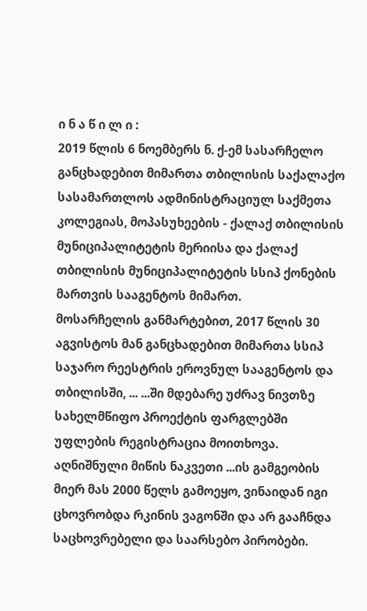ი ნ ა წ ი ლ ი :
2019 წლის 6 ნოემბერს ნ. ქ-ემ სასარჩელო განცხადებით მიმართა თბილისის საქალაქო სასამართლოს ადმინისტრაციულ საქმეთა კოლეგიას, მოპასუხეების - ქალაქ თბილისის მუნიციპალიტეტის მერიისა და ქალაქ თბილისის მუნიციპალიტეტის სსიპ ქონების მართვის სააგენტოს მიმართ.
მოსარჩელის განმარტებით, 2017 წლის 30 აგვისტოს მან განცხადებით მიმართა სსიპ საჯარო რეესტრის ეროვნულ სააგენტოს და თბილისში, ... ...ში მდებარე უძრავ ნივთზე სახელმწიფო პროექტის ფარგლებში უფლების რეგისტრაცია მოითხოვა. აღნიშნული მიწის ნაკვეთი ...ის გამგეობის მიერ მას 2000 წელს გამოეყო, ვინაიდან იგი ცხოვრობდა რკინის ვაგონში და არ გააჩნდა საცხოვრებელი და საარსებო პირობები.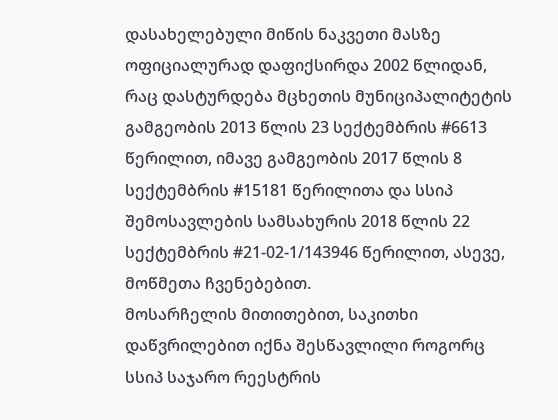დასახელებული მიწის ნაკვეთი მასზე ოფიციალურად დაფიქსირდა 2002 წლიდან, რაც დასტურდება მცხეთის მუნიციპალიტეტის გამგეობის 2013 წლის 23 სექტემბრის #6613 წერილით, იმავე გამგეობის 2017 წლის 8 სექტემბრის #15181 წერილითა და სსიპ შემოსავლების სამსახურის 2018 წლის 22 სექტემბრის #21-02-1/143946 წერილით, ასევე, მოწმეთა ჩვენებებით.
მოსარჩელის მითითებით, საკითხი დაწვრილებით იქნა შესწავლილი როგორც სსიპ საჯარო რეესტრის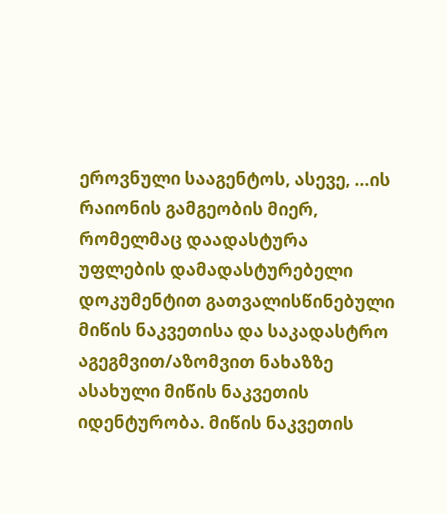ეროვნული სააგენტოს, ასევე, ...ის რაიონის გამგეობის მიერ, რომელმაც დაადასტურა უფლების დამადასტურებელი დოკუმენტით გათვალისწინებული მიწის ნაკვეთისა და საკადასტრო აგეგმვით/აზომვით ნახაზზე ასახული მიწის ნაკვეთის იდენტურობა. მიწის ნაკვეთის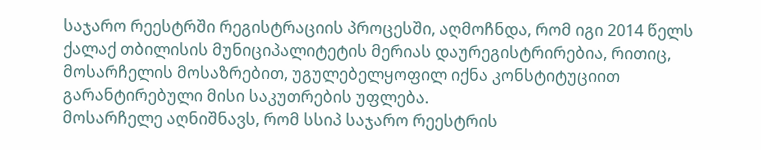საჯარო რეესტრში რეგისტრაციის პროცესში, აღმოჩნდა, რომ იგი 2014 წელს ქალაქ თბილისის მუნიციპალიტეტის მერიას დაურეგისტრირებია, რითიც, მოსარჩელის მოსაზრებით, უგულებელყოფილ იქნა კონსტიტუციით გარანტირებული მისი საკუთრების უფლება.
მოსარჩელე აღნიშნავს, რომ სსიპ საჯარო რეესტრის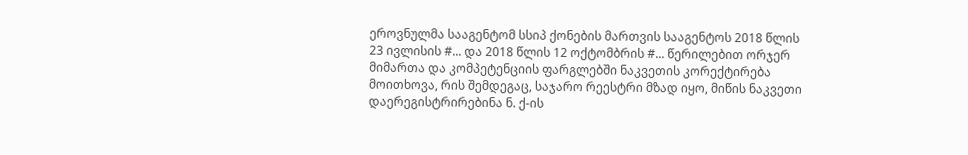ეროვნულმა სააგენტომ სსიპ ქონების მართვის სააგენტოს 2018 წლის 23 ივლისის #... და 2018 წლის 12 ოქტომბრის #... წერილებით ორჯერ მიმართა და კომპეტენციის ფარგლებში ნაკვეთის კორექტირება მოითხოვა, რის შემდეგაც, საჯარო რეესტრი მზად იყო, მიწის ნაკვეთი დაერეგისტრირებინა ნ. ქ-ის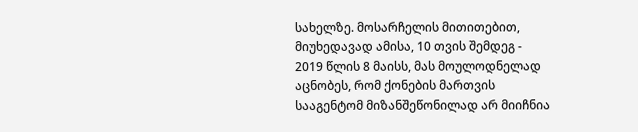სახელზე. მოსარჩელის მითითებით, მიუხედავად ამისა, 10 თვის შემდეგ - 2019 წლის 8 მაისს, მას მოულოდნელად აცნობეს, რომ ქონების მართვის სააგენტომ მიზანშეწონილად არ მიიჩნია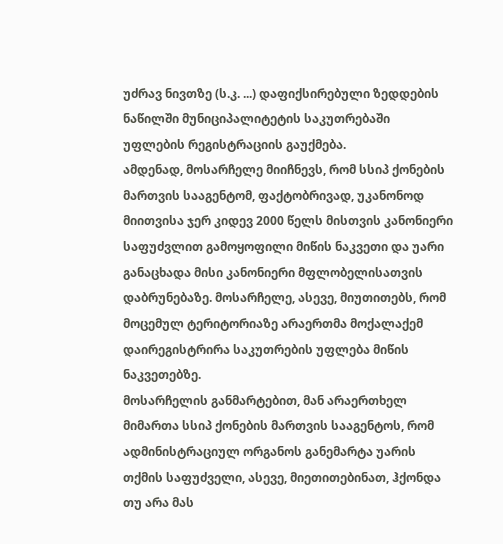უძრავ ნივთზე (ს.კ. ...) დაფიქსირებული ზედდების ნაწილში მუნიციპალიტეტის საკუთრებაში უფლების რეგისტრაციის გაუქმება.
ამდენად, მოსარჩელე მიიჩნევს, რომ სსიპ ქონების მართვის სააგენტომ, ფაქტობრივად, უკანონოდ მიითვისა ჯერ კიდევ 2000 წელს მისთვის კანონიერი საფუძვლით გამოყოფილი მიწის ნაკვეთი და უარი განაცხადა მისი კანონიერი მფლობელისათვის დაბრუნებაზე. მოსარჩელე, ასევე, მიუთითებს, რომ მოცემულ ტერიტორიაზე არაერთმა მოქალაქემ დაირეგისტრირა საკუთრების უფლება მიწის ნაკვეთებზე.
მოსარჩელის განმარტებით, მან არაერთხელ მიმართა სსიპ ქონების მართვის სააგენტოს, რომ ადმინისტრაციულ ორგანოს განემარტა უარის თქმის საფუძველი, ასევე, მიეთითებინათ, ჰქონდა თუ არა მას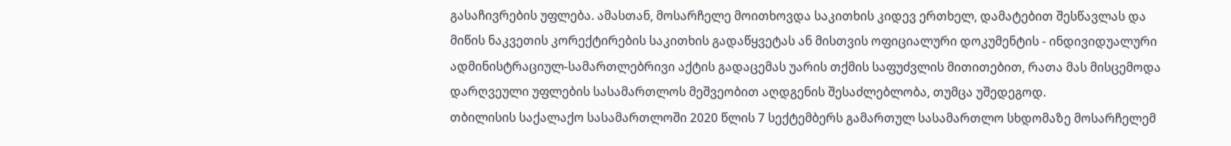გასაჩივრების უფლება. ამასთან, მოსარჩელე მოითხოვდა საკითხის კიდევ ერთხელ, დამატებით შესწავლას და მიწის ნაკვეთის კორექტირების საკითხის გადაწყვეტას ან მისთვის ოფიციალური დოკუმენტის - ინდივიდუალური ადმინისტრაციულ-სამართლებრივი აქტის გადაცემას უარის თქმის საფუძვლის მითითებით, რათა მას მისცემოდა დარღვეული უფლების სასამართლოს მეშვეობით აღდგენის შესაძლებლობა, თუმცა უშედეგოდ.
თბილისის საქალაქო სასამართლოში 2020 წლის 7 სექტემბერს გამართულ სასამართლო სხდომაზე მოსარჩელემ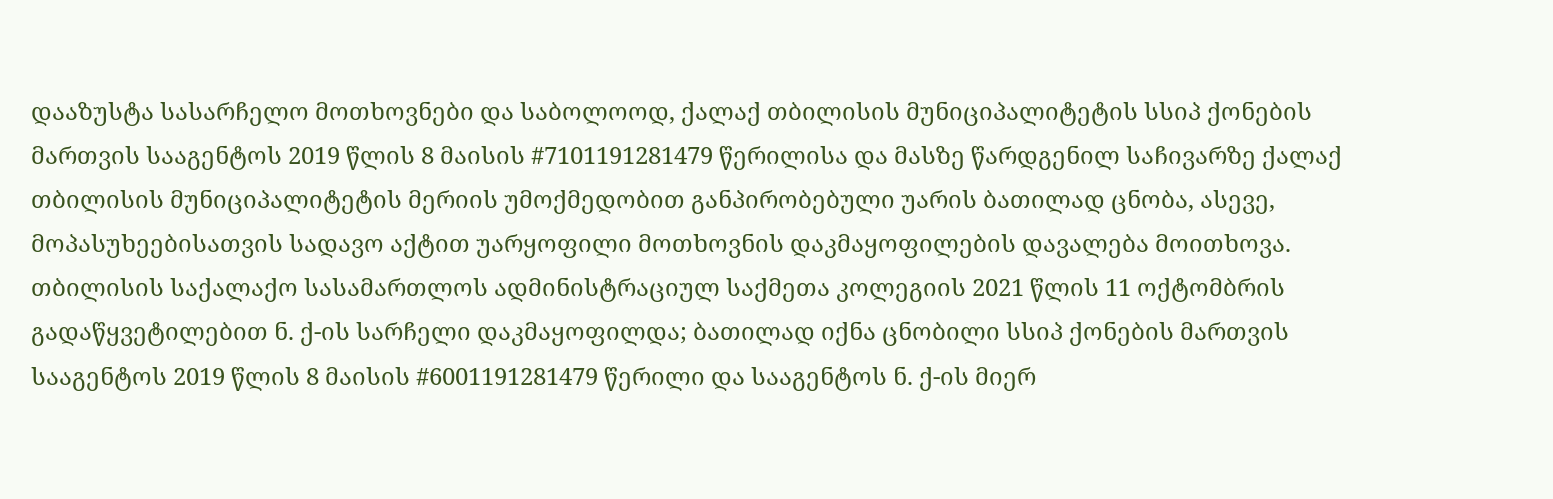დააზუსტა სასარჩელო მოთხოვნები და საბოლოოდ, ქალაქ თბილისის მუნიციპალიტეტის სსიპ ქონების მართვის სააგენტოს 2019 წლის 8 მაისის #7101191281479 წერილისა და მასზე წარდგენილ საჩივარზე ქალაქ თბილისის მუნიციპალიტეტის მერიის უმოქმედობით განპირობებული უარის ბათილად ცნობა, ასევე, მოპასუხეებისათვის სადავო აქტით უარყოფილი მოთხოვნის დაკმაყოფილების დავალება მოითხოვა.
თბილისის საქალაქო სასამართლოს ადმინისტრაციულ საქმეთა კოლეგიის 2021 წლის 11 ოქტომბრის გადაწყვეტილებით ნ. ქ-ის სარჩელი დაკმაყოფილდა; ბათილად იქნა ცნობილი სსიპ ქონების მართვის სააგენტოს 2019 წლის 8 მაისის #6001191281479 წერილი და სააგენტოს ნ. ქ-ის მიერ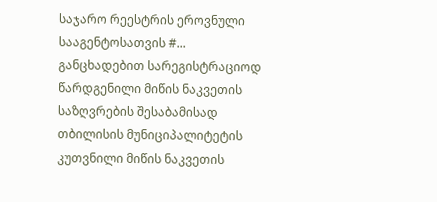საჯარო რეესტრის ეროვნული სააგენტოსათვის #... განცხადებით სარეგისტრაციოდ წარდგენილი მიწის ნაკვეთის საზღვრების შესაბამისად თბილისის მუნიციპალიტეტის კუთვნილი მიწის ნაკვეთის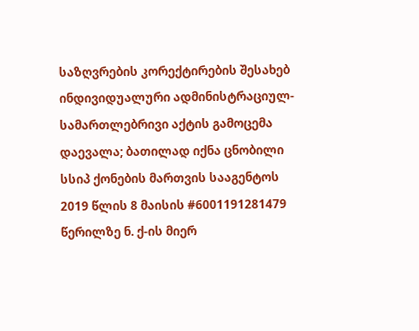საზღვრების კორექტირების შესახებ ინდივიდუალური ადმინისტრაციულ-სამართლებრივი აქტის გამოცემა დაევალა; ბათილად იქნა ცნობილი სსიპ ქონების მართვის სააგენტოს 2019 წლის 8 მაისის #6001191281479 წერილზე ნ. ქ-ის მიერ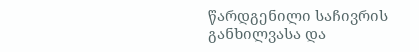წარდგენილი საჩივრის განხილვასა და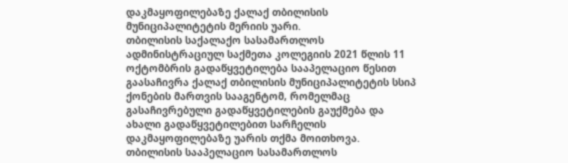დაკმაყოფილებაზე ქალაქ თბილისის მუნიციპალიტეტის მერიის უარი.
თბილისის საქალაქო სასამართლოს ადმინისტრაციულ საქმეთა კოლეგიის 2021 წლის 11 ოქტომბრის გადაწყვეტილება სააპელაციო წესით გაასაჩივრა ქალაქ თბილისის მუნიციპალიტეტის სსიპ ქონების მართვის სააგენტომ, რომელმაც გასაჩივრებული გადაწყვეტილების გაუქმება და ახალი გადაწყვეტილებით სარჩელის დაკმაყოფილებაზე უარის თქმა მოითხოვა.
თბილისის სააპელაციო სასამართლოს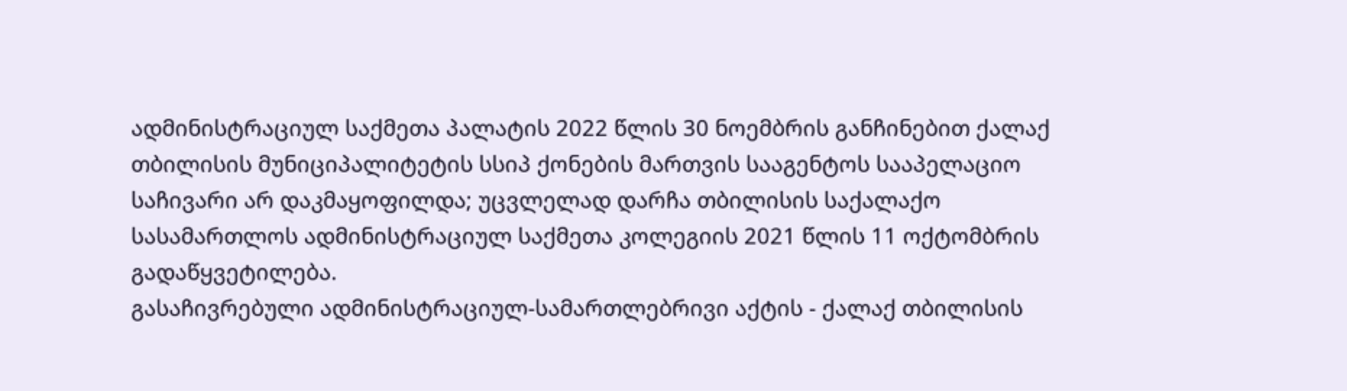ადმინისტრაციულ საქმეთა პალატის 2022 წლის 30 ნოემბრის განჩინებით ქალაქ თბილისის მუნიციპალიტეტის სსიპ ქონების მართვის სააგენტოს სააპელაციო საჩივარი არ დაკმაყოფილდა; უცვლელად დარჩა თბილისის საქალაქო სასამართლოს ადმინისტრაციულ საქმეთა კოლეგიის 2021 წლის 11 ოქტომბრის გადაწყვეტილება.
გასაჩივრებული ადმინისტრაციულ-სამართლებრივი აქტის - ქალაქ თბილისის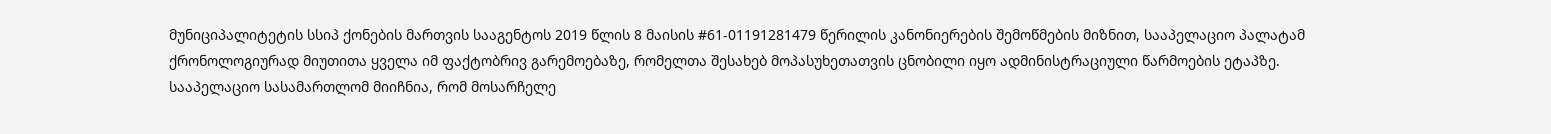მუნიციპალიტეტის სსიპ ქონების მართვის სააგენტოს 2019 წლის 8 მაისის #61-01191281479 წერილის კანონიერების შემოწმების მიზნით, სააპელაციო პალატამ ქრონოლოგიურად მიუთითა ყველა იმ ფაქტობრივ გარემოებაზე, რომელთა შესახებ მოპასუხეთათვის ცნობილი იყო ადმინისტრაციული წარმოების ეტაპზე.
სააპელაციო სასამართლომ მიიჩნია, რომ მოსარჩელე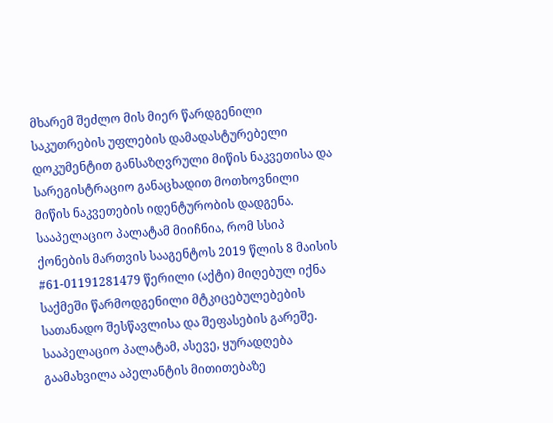მხარემ შეძლო მის მიერ წარდგენილი საკუთრების უფლების დამადასტურებელი დოკუმენტით განსაზღვრული მიწის ნაკვეთისა და სარეგისტრაციო განაცხადით მოთხოვნილი მიწის ნაკვეთების იდენტურობის დადგენა.
სააპელაციო პალატამ მიიჩნია, რომ სსიპ ქონების მართვის სააგენტოს 2019 წლის 8 მაისის #61-01191281479 წერილი (აქტი) მიღებულ იქნა საქმეში წარმოდგენილი მტკიცებულებების სათანადო შესწავლისა და შეფასების გარეშე.
სააპელაციო პალატამ, ასევე, ყურადღება გაამახვილა აპელანტის მითითებაზე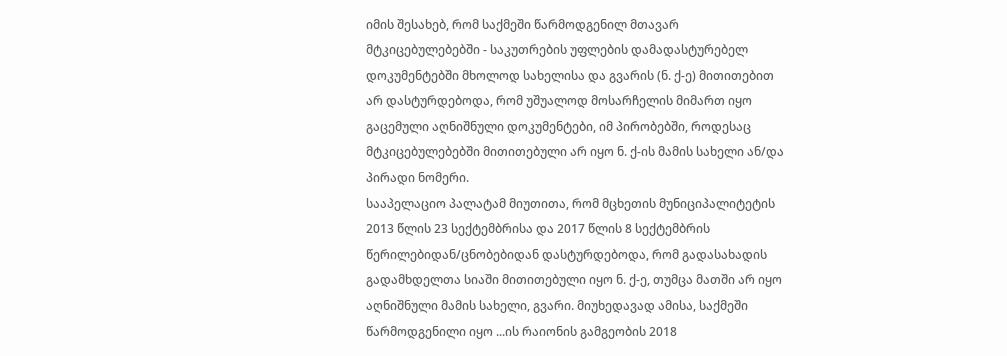იმის შესახებ, რომ საქმეში წარმოდგენილ მთავარ მტკიცებულებებში - საკუთრების უფლების დამადასტურებელ დოკუმენტებში მხოლოდ სახელისა და გვარის (ნ. ქ-ე) მითითებით არ დასტურდებოდა, რომ უშუალოდ მოსარჩელის მიმართ იყო გაცემული აღნიშნული დოკუმენტები, იმ პირობებში, როდესაც მტკიცებულებებში მითითებული არ იყო ნ. ქ-ის მამის სახელი ან/და პირადი ნომერი.
სააპელაციო პალატამ მიუთითა, რომ მცხეთის მუნიციპალიტეტის 2013 წლის 23 სექტემბრისა და 2017 წლის 8 სექტემბრის წერილებიდან/ცნობებიდან დასტურდებოდა, რომ გადასახადის გადამხდელთა სიაში მითითებული იყო ნ. ქ-ე, თუმცა მათში არ იყო აღნიშნული მამის სახელი, გვარი. მიუხედავად ამისა, საქმეში წარმოდგენილი იყო ...ის რაიონის გამგეობის 2018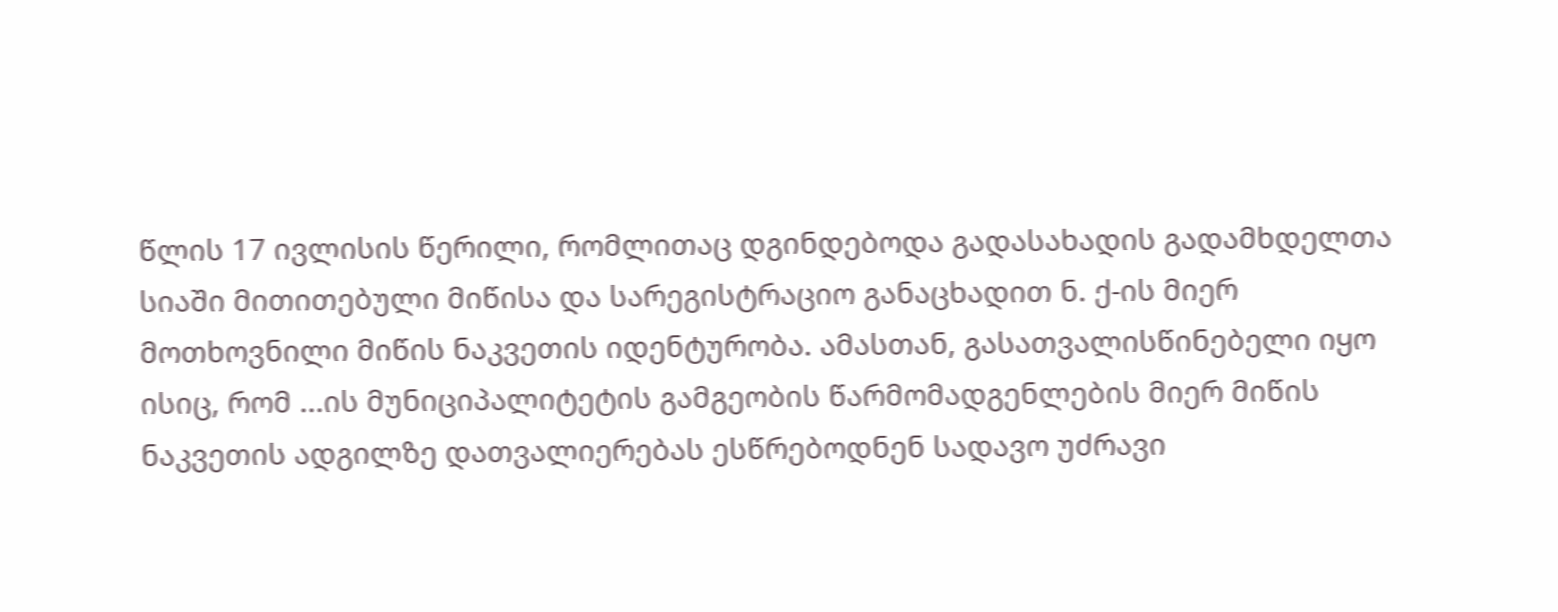წლის 17 ივლისის წერილი, რომლითაც დგინდებოდა გადასახადის გადამხდელთა სიაში მითითებული მიწისა და სარეგისტრაციო განაცხადით ნ. ქ-ის მიერ მოთხოვნილი მიწის ნაკვეთის იდენტურობა. ამასთან, გასათვალისწინებელი იყო ისიც, რომ ...ის მუნიციპალიტეტის გამგეობის წარმომადგენლების მიერ მიწის ნაკვეთის ადგილზე დათვალიერებას ესწრებოდნენ სადავო უძრავი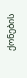ქონების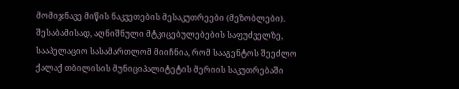მომიჯნავე მიწის ნაკვეთების მესაკუთრეები (მეზობლები).
შესაბამისად, აღნიშნული მტკიცებულებების საფუძველზე, სააპელაციო სასამართლომ მიიჩნია, რომ სააგენტოს შეეძლო ქალაქ თბილისის მუნიციპალიტეტის მერიის საკუთრებაში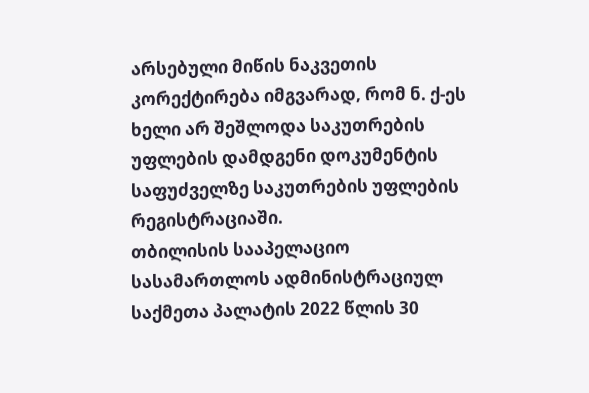არსებული მიწის ნაკვეთის კორექტირება იმგვარად, რომ ნ. ქ-ეს ხელი არ შეშლოდა საკუთრების უფლების დამდგენი დოკუმენტის საფუძველზე საკუთრების უფლების რეგისტრაციაში.
თბილისის სააპელაციო სასამართლოს ადმინისტრაციულ საქმეთა პალატის 2022 წლის 30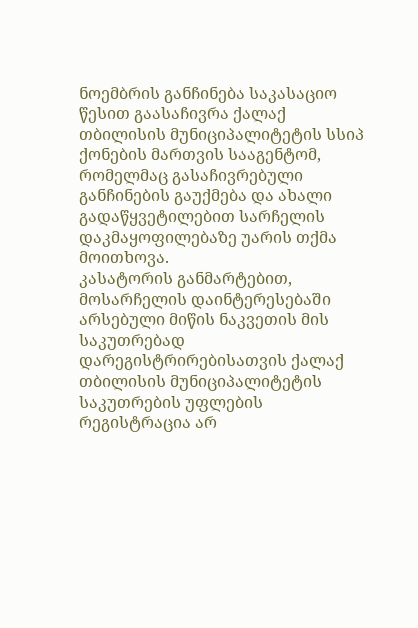ნოემბრის განჩინება საკასაციო წესით გაასაჩივრა ქალაქ თბილისის მუნიციპალიტეტის სსიპ ქონების მართვის სააგენტომ, რომელმაც გასაჩივრებული განჩინების გაუქმება და ახალი გადაწყვეტილებით სარჩელის დაკმაყოფილებაზე უარის თქმა მოითხოვა.
კასატორის განმარტებით, მოსარჩელის დაინტერესებაში არსებული მიწის ნაკვეთის მის საკუთრებად დარეგისტრირებისათვის ქალაქ თბილისის მუნიციპალიტეტის საკუთრების უფლების რეგისტრაცია არ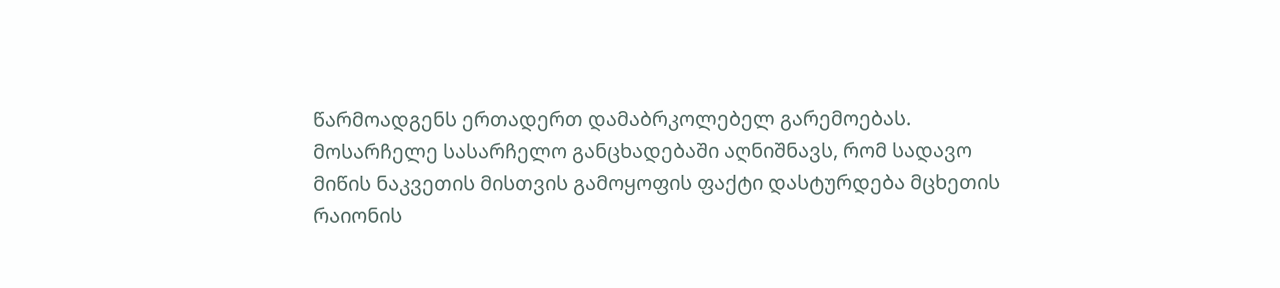წარმოადგენს ერთადერთ დამაბრკოლებელ გარემოებას. მოსარჩელე სასარჩელო განცხადებაში აღნიშნავს, რომ სადავო მიწის ნაკვეთის მისთვის გამოყოფის ფაქტი დასტურდება მცხეთის რაიონის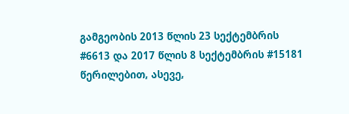გამგეობის 2013 წლის 23 სექტემბრის #6613 და 2017 წლის 8 სექტემბრის #15181 წერილებით, ასევე,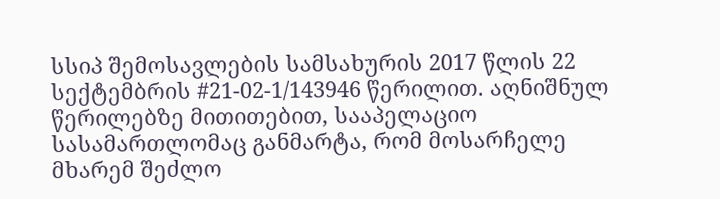სსიპ შემოსავლების სამსახურის 2017 წლის 22 სექტემბრის #21-02-1/143946 წერილით. აღნიშნულ წერილებზე მითითებით, სააპელაციო სასამართლომაც განმარტა, რომ მოსარჩელე მხარემ შეძლო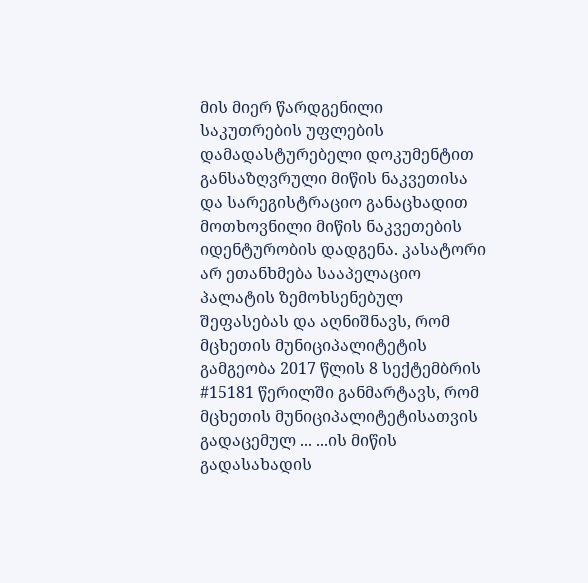მის მიერ წარდგენილი საკუთრების უფლების დამადასტურებელი დოკუმენტით განსაზღვრული მიწის ნაკვეთისა და სარეგისტრაციო განაცხადით მოთხოვნილი მიწის ნაკვეთების იდენტურობის დადგენა. კასატორი არ ეთანხმება სააპელაციო პალატის ზემოხსენებულ შეფასებას და აღნიშნავს, რომ მცხეთის მუნიციპალიტეტის გამგეობა 2017 წლის 8 სექტემბრის #15181 წერილში განმარტავს, რომ მცხეთის მუნიციპალიტეტისათვის გადაცემულ ... ...ის მიწის გადასახადის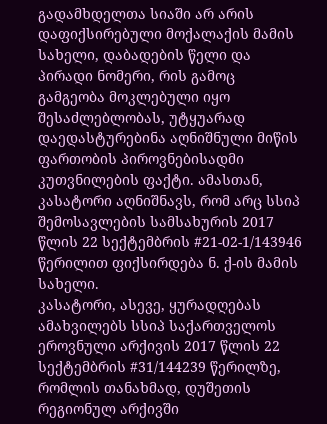გადამხდელთა სიაში არ არის დაფიქსირებული მოქალაქის მამის სახელი, დაბადების წელი და პირადი ნომერი, რის გამოც გამგეობა მოკლებული იყო შესაძლებლობას, უტყუარად დაედასტურებინა აღნიშნული მიწის ფართობის პიროვნებისადმი კუთვნილების ფაქტი. ამასთან, კასატორი აღნიშნავს, რომ არც სსიპ შემოსავლების სამსახურის 2017 წლის 22 სექტემბრის #21-02-1/143946 წერილით ფიქსირდება ნ. ქ-ის მამის სახელი.
კასატორი, ასევე, ყურადღებას ამახვილებს სსიპ საქართველოს ეროვნული არქივის 2017 წლის 22 სექტემბრის #31/144239 წერილზე, რომლის თანახმად, დუშეთის რეგიონულ არქივში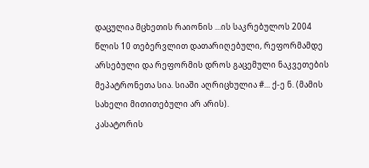დაცულია მცხეთის რაიონის ...ის საკრებულოს 2004 წლის 10 თებერვლით დათარიღებული, რეფორმამდე არსებული და რეფორმის დროს გაცემული ნაკვეთების მეპატრონეთა სია. სიაში აღრიცხულია #... ქ-ე ნ. (მამის სახელი მითითებული არ არის).
კასატორის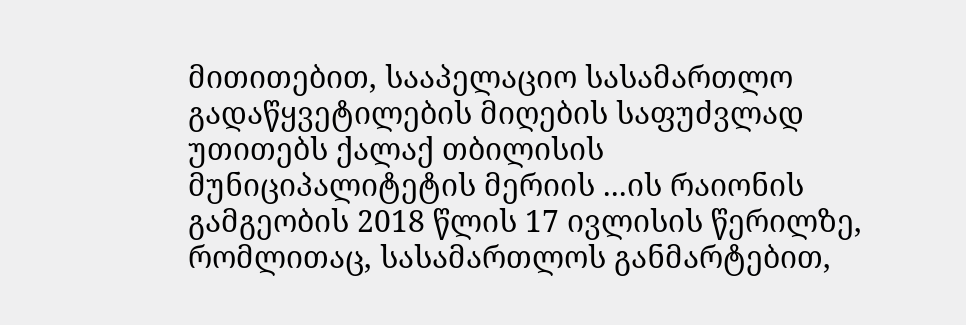მითითებით, სააპელაციო სასამართლო გადაწყვეტილების მიღების საფუძვლად უთითებს ქალაქ თბილისის მუნიციპალიტეტის მერიის ...ის რაიონის გამგეობის 2018 წლის 17 ივლისის წერილზე, რომლითაც, სასამართლოს განმარტებით,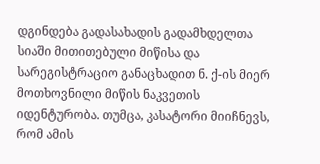დგინდება გადასახადის გადამხდელთა სიაში მითითებული მიწისა და სარეგისტრაციო განაცხადით ნ. ქ-ის მიერ მოთხოვნილი მიწის ნაკვეთის იდენტურობა. თუმცა, კასატორი მიიჩნევს, რომ ამის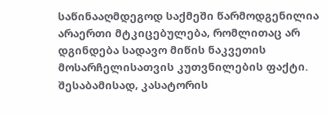საწინააღმდეგოდ საქმეში წარმოდგენილია არაერთი მტკიცებულება, რომლითაც არ დგინდება სადავო მიწის ნაკვეთის მოსარჩელისათვის კუთვნილების ფაქტი. შესაბამისად, კასატორის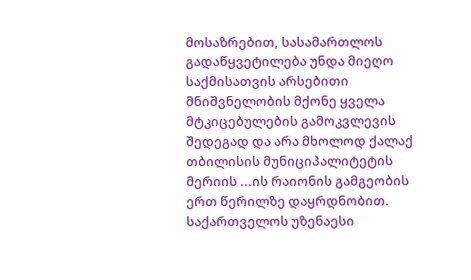მოსაზრებით, სასამართლოს გადაწყვეტილება უნდა მიეღო საქმისათვის არსებითი მნიშვნელობის მქონე ყველა მტკიცებულების გამოკვლევის შედეგად და არა მხოლოდ ქალაქ თბილისის მუნიციპალიტეტის მერიის ...ის რაიონის გამგეობის ერთ წერილზე დაყრდნობით.
საქართველოს უზენაესი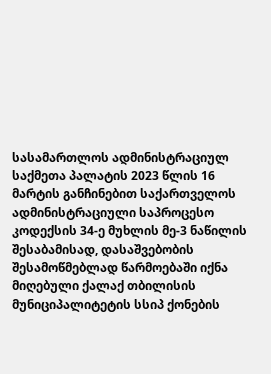სასამართლოს ადმინისტრაციულ საქმეთა პალატის 2023 წლის 16 მარტის განჩინებით საქართველოს ადმინისტრაციული საპროცესო კოდექსის 34-ე მუხლის მე-3 ნაწილის შესაბამისად, დასაშვებობის შესამოწმებლად წარმოებაში იქნა მიღებული ქალაქ თბილისის მუნიციპალიტეტის სსიპ ქონების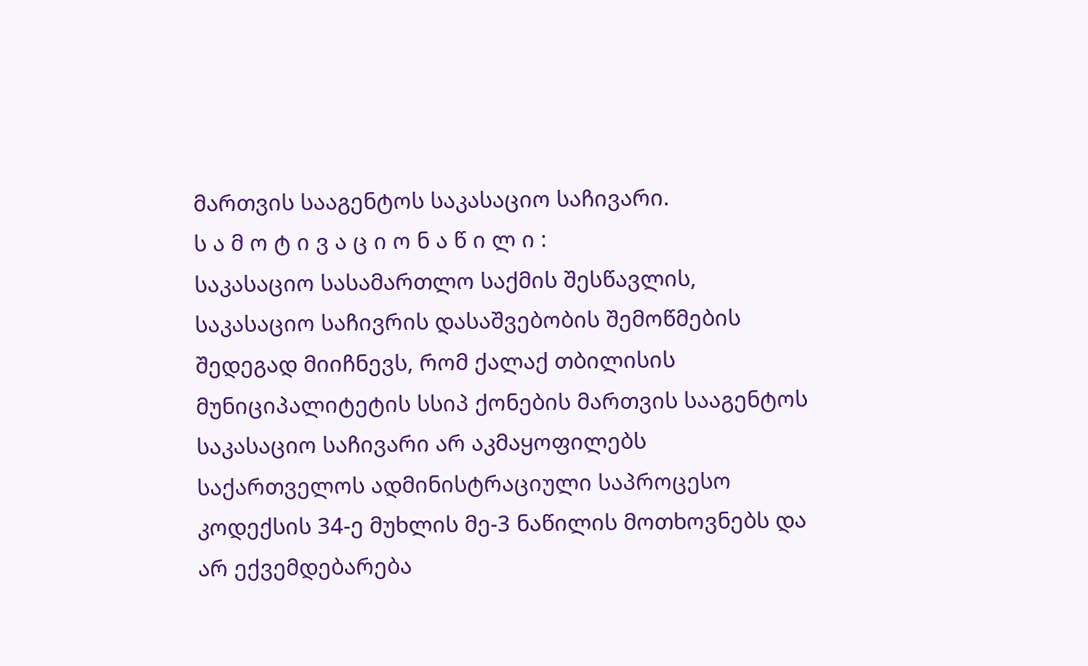მართვის სააგენტოს საკასაციო საჩივარი.
ს ა მ ო ტ ი ვ ა ც ი ო ნ ა წ ი ლ ი :
საკასაციო სასამართლო საქმის შესწავლის, საკასაციო საჩივრის დასაშვებობის შემოწმების შედეგად მიიჩნევს, რომ ქალაქ თბილისის მუნიციპალიტეტის სსიპ ქონების მართვის სააგენტოს საკასაციო საჩივარი არ აკმაყოფილებს საქართველოს ადმინისტრაციული საპროცესო კოდექსის 34-ე მუხლის მე-3 ნაწილის მოთხოვნებს და არ ექვემდებარება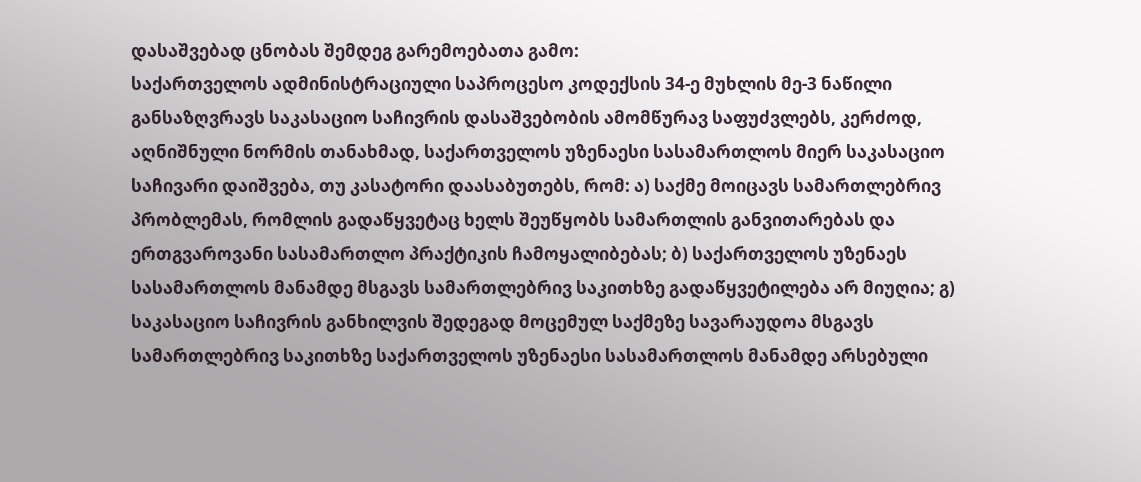დასაშვებად ცნობას შემდეგ გარემოებათა გამო:
საქართველოს ადმინისტრაციული საპროცესო კოდექსის 34-ე მუხლის მე-3 ნაწილი განსაზღვრავს საკასაციო საჩივრის დასაშვებობის ამომწურავ საფუძვლებს, კერძოდ, აღნიშნული ნორმის თანახმად, საქართველოს უზენაესი სასამართლოს მიერ საკასაციო საჩივარი დაიშვება, თუ კასატორი დაასაბუთებს, რომ: ა) საქმე მოიცავს სამართლებრივ პრობლემას, რომლის გადაწყვეტაც ხელს შეუწყობს სამართლის განვითარებას და ერთგვაროვანი სასამართლო პრაქტიკის ჩამოყალიბებას; ბ) საქართველოს უზენაეს სასამართლოს მანამდე მსგავს სამართლებრივ საკითხზე გადაწყვეტილება არ მიუღია; გ) საკასაციო საჩივრის განხილვის შედეგად მოცემულ საქმეზე სავარაუდოა მსგავს სამართლებრივ საკითხზე საქართველოს უზენაესი სასამართლოს მანამდე არსებული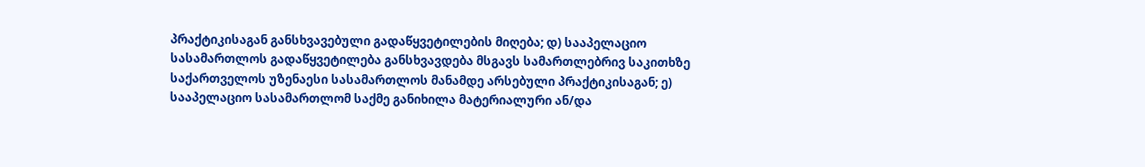პრაქტიკისაგან განსხვავებული გადაწყვეტილების მიღება; დ) სააპელაციო სასამართლოს გადაწყვეტილება განსხვავდება მსგავს სამართლებრივ საკითხზე საქართველოს უზენაესი სასამართლოს მანამდე არსებული პრაქტიკისაგან; ე) სააპელაციო სასამართლომ საქმე განიხილა მატერიალური ან/და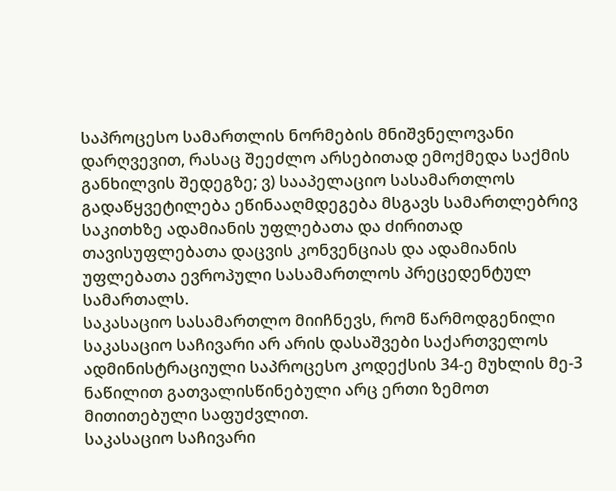საპროცესო სამართლის ნორმების მნიშვნელოვანი დარღვევით, რასაც შეეძლო არსებითად ემოქმედა საქმის განხილვის შედეგზე; ვ) სააპელაციო სასამართლოს გადაწყვეტილება ეწინააღმდეგება მსგავს სამართლებრივ საკითხზე ადამიანის უფლებათა და ძირითად თავისუფლებათა დაცვის კონვენციას და ადამიანის უფლებათა ევროპული სასამართლოს პრეცედენტულ სამართალს.
საკასაციო სასამართლო მიიჩნევს, რომ წარმოდგენილი საკასაციო საჩივარი არ არის დასაშვები საქართველოს ადმინისტრაციული საპროცესო კოდექსის 34-ე მუხლის მე-3 ნაწილით გათვალისწინებული არც ერთი ზემოთ მითითებული საფუძვლით.
საკასაციო საჩივარი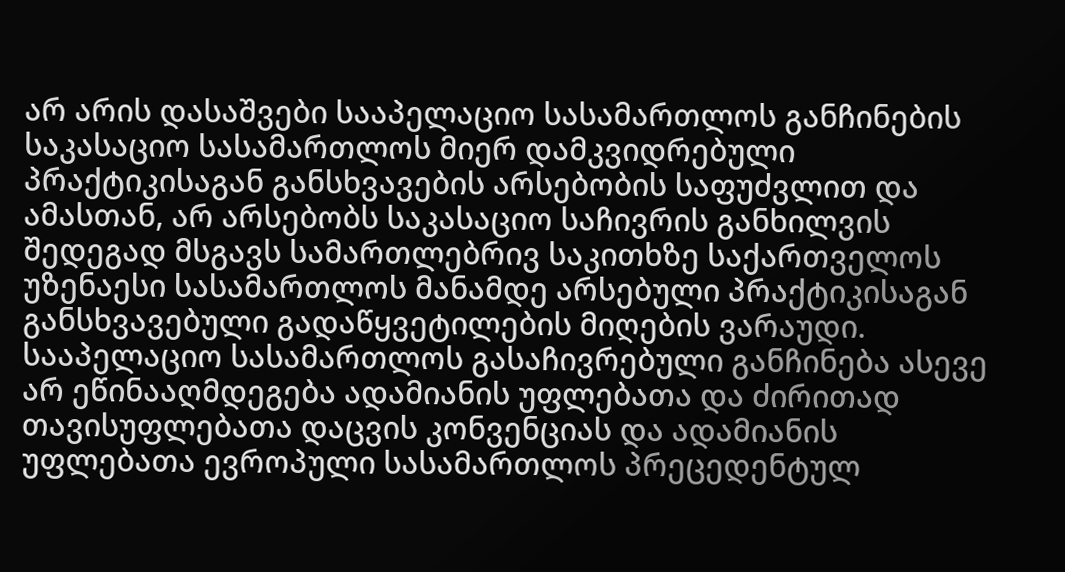არ არის დასაშვები სააპელაციო სასამართლოს განჩინების საკასაციო სასამართლოს მიერ დამკვიდრებული პრაქტიკისაგან განსხვავების არსებობის საფუძვლით და ამასთან, არ არსებობს საკასაციო საჩივრის განხილვის შედეგად მსგავს სამართლებრივ საკითხზე საქართველოს უზენაესი სასამართლოს მანამდე არსებული პრაქტიკისაგან განსხვავებული გადაწყვეტილების მიღების ვარაუდი. სააპელაციო სასამართლოს გასაჩივრებული განჩინება ასევე არ ეწინააღმდეგება ადამიანის უფლებათა და ძირითად თავისუფლებათა დაცვის კონვენციას და ადამიანის უფლებათა ევროპული სასამართლოს პრეცედენტულ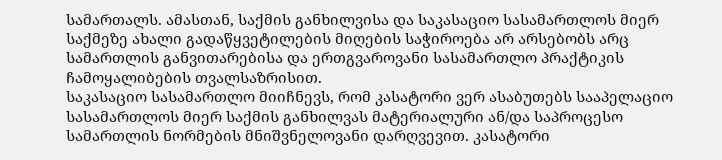სამართალს. ამასთან, საქმის განხილვისა და საკასაციო სასამართლოს მიერ საქმეზე ახალი გადაწყვეტილების მიღების საჭიროება არ არსებობს არც სამართლის განვითარებისა და ერთგვაროვანი სასამართლო პრაქტიკის ჩამოყალიბების თვალსაზრისით.
საკასაციო სასამართლო მიიჩნევს, რომ კასატორი ვერ ასაბუთებს სააპელაციო სასამართლოს მიერ საქმის განხილვას მატერიალური ან/და საპროცესო სამართლის ნორმების მნიშვნელოვანი დარღვევით. კასატორი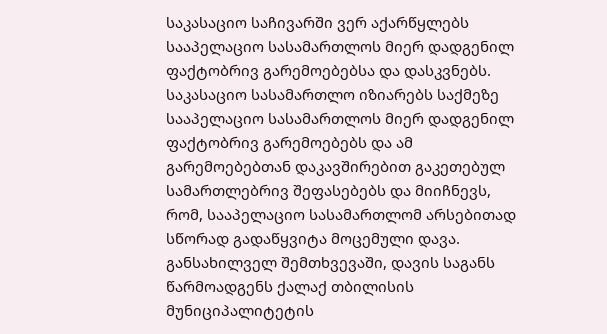საკასაციო საჩივარში ვერ აქარწყლებს სააპელაციო სასამართლოს მიერ დადგენილ ფაქტობრივ გარემოებებსა და დასკვნებს.
საკასაციო სასამართლო იზიარებს საქმეზე სააპელაციო სასამართლოს მიერ დადგენილ ფაქტობრივ გარემოებებს და ამ გარემოებებთან დაკავშირებით გაკეთებულ სამართლებრივ შეფასებებს და მიიჩნევს, რომ, სააპელაციო სასამართლომ არსებითად სწორად გადაწყვიტა მოცემული დავა.
განსახილველ შემთხვევაში, დავის საგანს წარმოადგენს ქალაქ თბილისის მუნიციპალიტეტის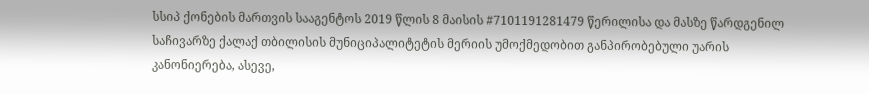სსიპ ქონების მართვის სააგენტოს 2019 წლის 8 მაისის #7101191281479 წერილისა და მასზე წარდგენილ საჩივარზე ქალაქ თბილისის მუნიციპალიტეტის მერიის უმოქმედობით განპირობებული უარის კანონიერება, ასევე,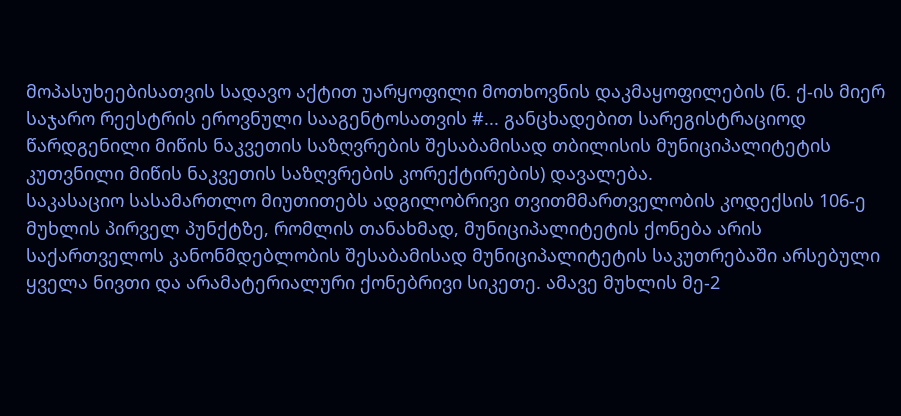მოპასუხეებისათვის სადავო აქტით უარყოფილი მოთხოვნის დაკმაყოფილების (ნ. ქ-ის მიერ საჯარო რეესტრის ეროვნული სააგენტოსათვის #... განცხადებით სარეგისტრაციოდ წარდგენილი მიწის ნაკვეთის საზღვრების შესაბამისად თბილისის მუნიციპალიტეტის კუთვნილი მიწის ნაკვეთის საზღვრების კორექტირების) დავალება.
საკასაციო სასამართლო მიუთითებს ადგილობრივი თვითმმართველობის კოდექსის 106-ე მუხლის პირველ პუნქტზე, რომლის თანახმად, მუნიციპალიტეტის ქონება არის საქართველოს კანონმდებლობის შესაბამისად მუნიციპალიტეტის საკუთრებაში არსებული ყველა ნივთი და არამატერიალური ქონებრივი სიკეთე. ამავე მუხლის მე-2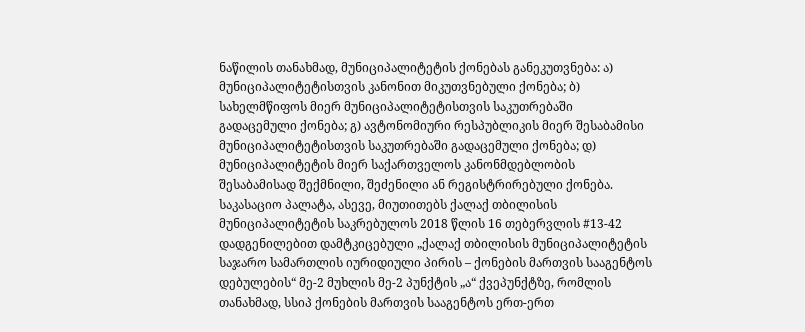ნაწილის თანახმად, მუნიციპალიტეტის ქონებას განეკუთვნება: ა) მუნიციპალიტეტისთვის კანონით მიკუთვნებული ქონება; ბ) სახელმწიფოს მიერ მუნიციპალიტეტისთვის საკუთრებაში გადაცემული ქონება; გ) ავტონომიური რესპუბლიკის მიერ შესაბამისი მუნიციპალიტეტისთვის საკუთრებაში გადაცემული ქონება; დ) მუნიციპალიტეტის მიერ საქართველოს კანონმდებლობის შესაბამისად შექმნილი, შეძენილი ან რეგისტრირებული ქონება.
საკასაციო პალატა, ასევე, მიუთითებს ქალაქ თბილისის მუნიციპალიტეტის საკრებულოს 2018 წლის 16 თებერვლის #13-42 დადგენილებით დამტკიცებული „ქალაქ თბილისის მუნიციპალიტეტის საჯარო სამართლის იურიდიული პირის – ქონების მართვის სააგენტოს დებულების“ მე-2 მუხლის მე-2 პუნქტის „ა“ ქვეპუნქტზე, რომლის თანახმად, სსიპ ქონების მართვის სააგენტოს ერთ-ერთ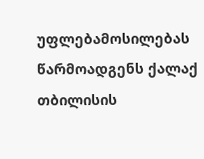უფლებამოსილებას წარმოადგენს ქალაქ თბილისის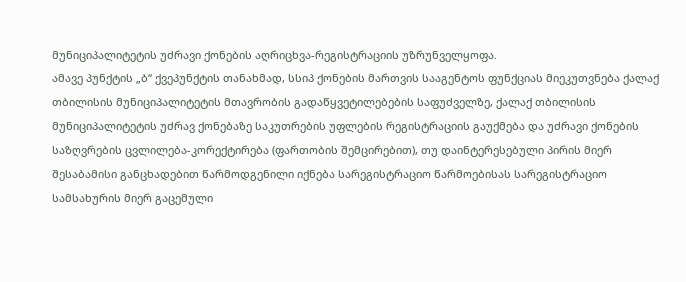მუნიციპალიტეტის უძრავი ქონების აღრიცხვა-რეგისტრაციის უზრუნველყოფა.
ამავე პუნქტის „ბ“ ქვეპუნქტის თანახმად, სსიპ ქონების მართვის სააგენტოს ფუნქციას მიეკუთვნება ქალაქ თბილისის მუნიციპალიტეტის მთავრობის გადაწყვეტილებების საფუძველზე, ქალაქ თბილისის მუნიციპალიტეტის უძრავ ქონებაზე საკუთრების უფლების რეგისტრაციის გაუქმება და უძრავი ქონების საზღვრების ცვლილება-კორექტირება (ფართობის შემცირებით), თუ დაინტერესებული პირის მიერ შესაბამისი განცხადებით წარმოდგენილი იქნება სარეგისტრაციო წარმოებისას სარეგისტრაციო სამსახურის მიერ გაცემული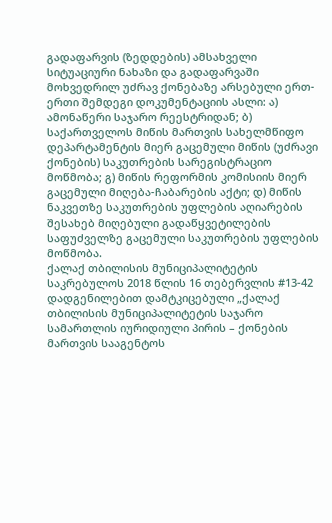გადაფარვის (ზედდების) ამსახველი სიტუაციური ნახაზი და გადაფარვაში მოხვედრილ უძრავ ქონებაზე არსებული ერთ-ერთი შემდეგი დოკუმენტაციის ასლი: ა) ამონაწერი საჯარო რეესტრიდან; ბ) საქართველოს მიწის მართვის სახელმწიფო დეპარტამენტის მიერ გაცემული მიწის (უძრავი ქონების) საკუთრების სარეგისტრაციო მოწმობა; გ) მიწის რეფორმის კომისიის მიერ გაცემული მიღება-ჩაბარების აქტი; დ) მიწის ნაკვეთზე საკუთრების უფლების აღიარების შესახებ მიღებული გადაწყვეტილების საფუძველზე გაცემული საკუთრების უფლების მოწმობა.
ქალაქ თბილისის მუნიციპალიტეტის საკრებულოს 2018 წლის 16 თებერვლის #13-42 დადგენილებით დამტკიცებული „ქალაქ თბილისის მუნიციპალიტეტის საჯარო სამართლის იურიდიული პირის – ქონების მართვის სააგენტოს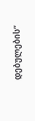დებულების“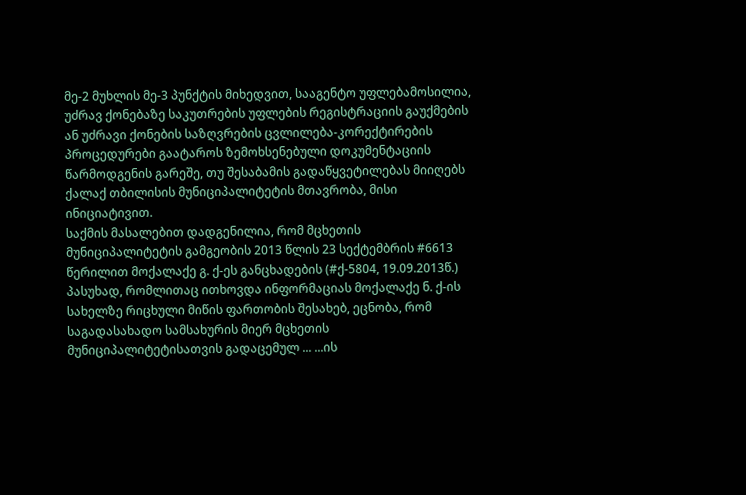მე-2 მუხლის მე-3 პუნქტის მიხედვით, სააგენტო უფლებამოსილია, უძრავ ქონებაზე საკუთრების უფლების რეგისტრაციის გაუქმების ან უძრავი ქონების საზღვრების ცვლილება-კორექტირების პროცედურები გაატაროს ზემოხსენებული დოკუმენტაციის წარმოდგენის გარეშე, თუ შესაბამის გადაწყვეტილებას მიიღებს ქალაქ თბილისის მუნიციპალიტეტის მთავრობა, მისი ინიციატივით.
საქმის მასალებით დადგენილია, რომ მცხეთის მუნიციპალიტეტის გამგეობის 2013 წლის 23 სექტემბრის #6613 წერილით მოქალაქე გ. ქ-ეს განცხადების (#ქ-5804, 19.09.2013წ.) პასუხად, რომლითაც ითხოვდა ინფორმაციას მოქალაქე ნ. ქ-ის სახელზე რიცხული მიწის ფართობის შესახებ, ეცნობა, რომ საგადასახადო სამსახურის მიერ მცხეთის მუნიციპალიტეტისათვის გადაცემულ ... ...ის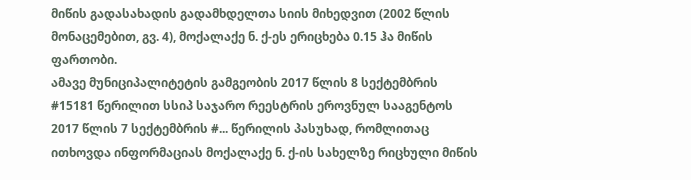მიწის გადასახადის გადამხდელთა სიის მიხედვით (2002 წლის მონაცემებით, გვ. 4), მოქალაქე ნ. ქ-ეს ერიცხება 0.15 ჰა მიწის ფართობი.
ამავე მუნიციპალიტეტის გამგეობის 2017 წლის 8 სექტემბრის #15181 წერილით სსიპ საჯარო რეესტრის ეროვნულ სააგენტოს 2017 წლის 7 სექტემბრის #... წერილის პასუხად, რომლითაც ითხოვდა ინფორმაციას მოქალაქე ნ. ქ-ის სახელზე რიცხული მიწის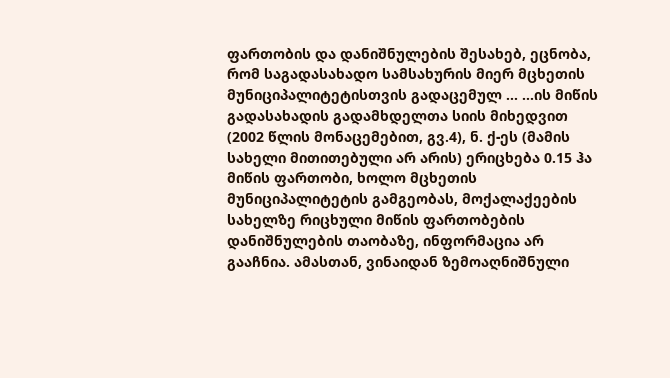ფართობის და დანიშნულების შესახებ, ეცნობა, რომ საგადასახადო სამსახურის მიერ მცხეთის მუნიციპალიტეტისთვის გადაცემულ ... ...ის მიწის გადასახადის გადამხდელთა სიის მიხედვით (2002 წლის მონაცემებით, გვ.4), ნ. ქ-ეს (მამის სახელი მითითებული არ არის) ერიცხება 0.15 ჰა მიწის ფართობი, ხოლო მცხეთის მუნიციპალიტეტის გამგეობას, მოქალაქეების სახელზე რიცხული მიწის ფართობების დანიშნულების თაობაზე, ინფორმაცია არ გააჩნია. ამასთან, ვინაიდან ზემოაღნიშნული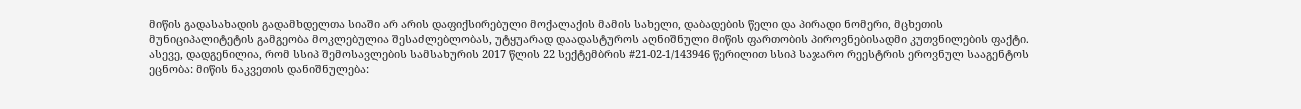მიწის გადასახადის გადამხდელთა სიაში არ არის დაფიქსირებული მოქალაქის მამის სახელი, დაბადების წელი და პირადი ნომერი, მცხეთის მუნიციპალიტეტის გამგეობა მოკლებულია შესაძლებლობას, უტყუარად დაადასტუროს აღნიშნული მიწის ფართობის პიროვნებისადმი კუთვნილების ფაქტი.
ასევე, დადგენილია, რომ სსიპ შემოსავლების სამსახურის 2017 წლის 22 სექტემბრის #21-02-1/143946 წერილით სსიპ საჯარო რეესტრის ეროვნულ სააგენტოს ეცნობა: მიწის ნაკვეთის დანიშნულება: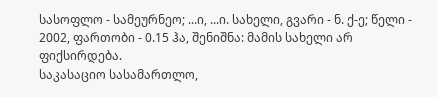სასოფლო - სამეურნეო; ...ი, ...ი. სახელი, გვარი - ნ. ქ-ე; წელი - 2002, ფართობი - 0.15 ჰა, შენიშნა: მამის სახელი არ ფიქსირდება.
საკასაციო სასამართლო,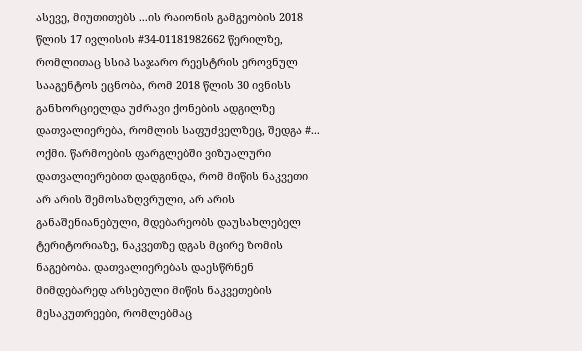ასევე, მიუთითებს ...ის რაიონის გამგეობის 2018 წლის 17 ივლისის #34-01181982662 წერილზე, რომლითაც სსიპ საჯარო რეესტრის ეროვნულ სააგენტოს ეცნობა, რომ 2018 წლის 30 ივნისს განხორციელდა უძრავი ქონების ადგილზე დათვალიერება, რომლის საფუძველზეც, შედგა #... ოქმი. წარმოების ფარგლებში ვიზუალური დათვალიერებით დადგინდა, რომ მიწის ნაკვეთი არ არის შემოსაზღვრული, არ არის განაშენიანებული, მდებარეობს დაუსახლებელ ტერიტორიაზე, ნაკვეთზე დგას მცირე ზომის ნაგებობა. დათვალიერებას დაესწრნენ მიმდებარედ არსებული მიწის ნაკვეთების მესაკუთრეები, რომლებმაც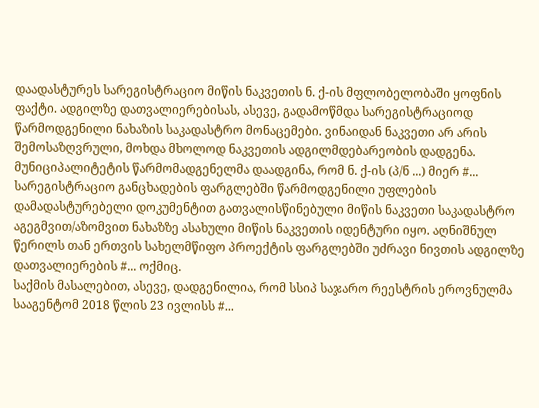დაადასტურეს სარეგისტრაციო მიწის ნაკვეთის ნ. ქ-ის მფლობელობაში ყოფნის ფაქტი. ადგილზე დათვალიერებისას, ასევე, გადამოწმდა სარეგისტრაციოდ წარმოდგენილი ნახაზის საკადასტრო მონაცემები. ვინაიდან ნაკვეთი არ არის შემოსაზღვრული, მოხდა მხოლოდ ნაკვეთის ადგილმდებარეობის დადგენა.
მუნიციპალიტეტის წარმომადგენელმა დაადგინა, რომ ნ. ქ-ის (პ/ნ ...) მიერ #... სარეგისტრაციო განცხადების ფარგლებში წარმოდგენილი უფლების დამადასტურებელი დოკუმენტით გათვალისწინებული მიწის ნაკვეთი საკადასტრო აგეგმვით/აზომვით ნახაზზე ასახული მიწის ნაკვეთის იდენტური იყო. აღნიშნულ წერილს თან ერთვის სახელმწიფო პროექტის ფარგლებში უძრავი ნივთის ადგილზე დათვალიერების #... ოქმიც.
საქმის მასალებით, ასევე, დადგენილია, რომ სსიპ საჯარო რეესტრის ეროვნულმა სააგენტომ 2018 წლის 23 ივლისს #...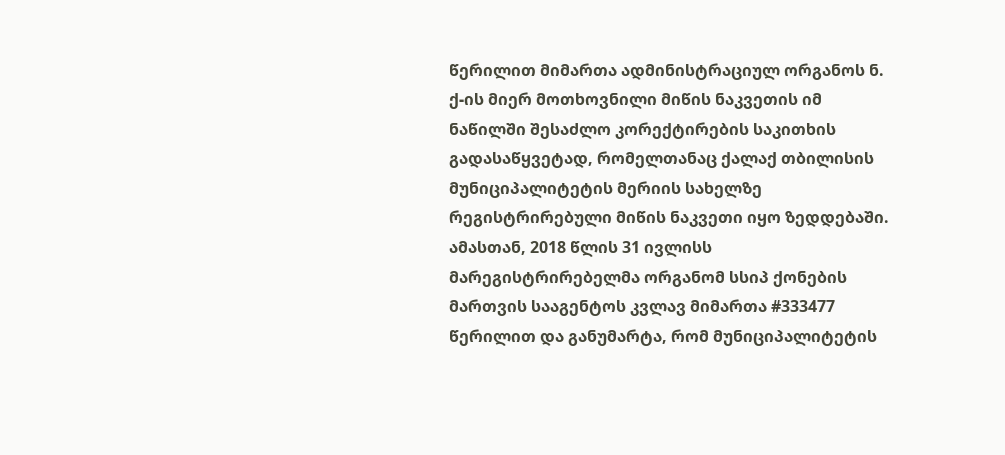წერილით მიმართა ადმინისტრაციულ ორგანოს ნ. ქ-ის მიერ მოთხოვნილი მიწის ნაკვეთის იმ ნაწილში შესაძლო კორექტირების საკითხის გადასაწყვეტად, რომელთანაც ქალაქ თბილისის მუნიციპალიტეტის მერიის სახელზე რეგისტრირებული მიწის ნაკვეთი იყო ზედდებაში. ამასთან, 2018 წლის 31 ივლისს მარეგისტრირებელმა ორგანომ სსიპ ქონების მართვის სააგენტოს კვლავ მიმართა #333477 წერილით და განუმარტა, რომ მუნიციპალიტეტის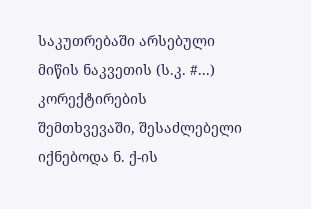საკუთრებაში არსებული მიწის ნაკვეთის (ს.კ. #...) კორექტირების შემთხვევაში, შესაძლებელი იქნებოდა ნ. ქ-ის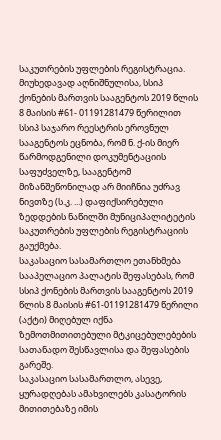საკუთრების უფლების რეგისტრაცია.
მიუხედავად აღნიშნულისა, სსიპ ქონების მართვის სააგენტოს 2019 წლის 8 მაისის #61- 01191281479 წერილით სსიპ საჯარო რეესტრის ეროვნულ სააგენტოს ეცნობა, რომ ნ. ქ-ის მიერ წარმოდგენილი დოკუმენტაციის საფუძველზე, სააგენტომ მიზანშეწონილად არ მიიჩნია უძრავ ნივთზე (ს.კ. ...) დაფიქსირებული ზედდების ნაწილში მუნიციპალიტეტის საკუთრების უფლების რეგისტრაციის გაუქმება.
საკასაციო სასამართლო ეთანხმება სააპელაციო პალატის შეფასებას, რომ სსიპ ქონების მართვის სააგენტოს 2019 წლის 8 მაისის #61-01191281479 წერილი (აქტი) მიღებულ იქნა ზემოთმითითებული მტკიცებულებების სათანადო შესწავლისა და შეფასების გარეშე.
საკასაციო სასამართლო, ასევე, ყურადღებას ამახვილებს კასატორის მითითებაზე იმის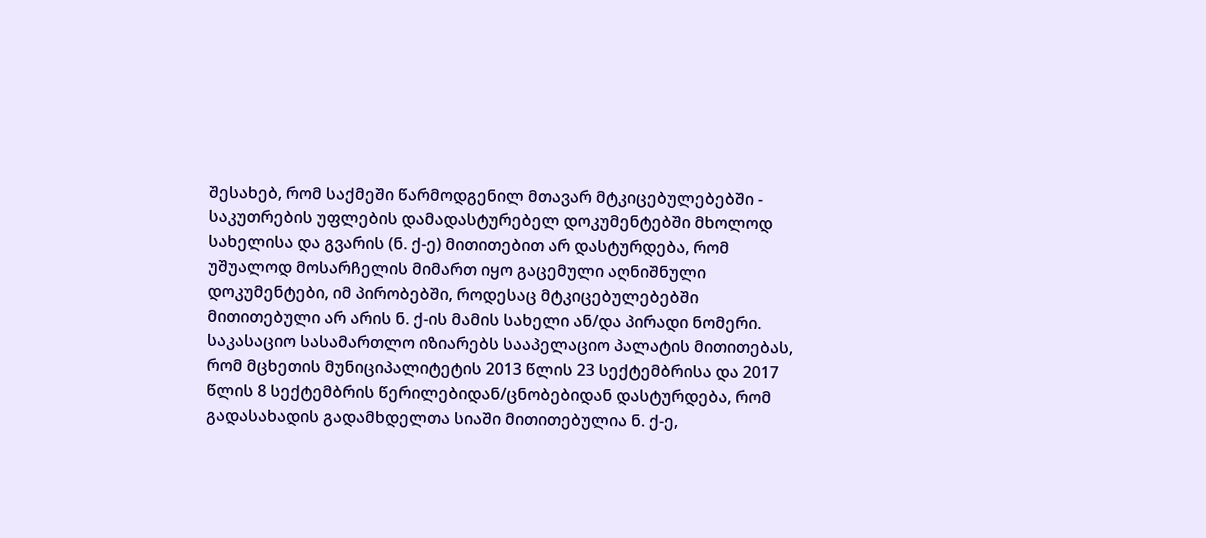შესახებ, რომ საქმეში წარმოდგენილ მთავარ მტკიცებულებებში - საკუთრების უფლების დამადასტურებელ დოკუმენტებში მხოლოდ სახელისა და გვარის (ნ. ქ-ე) მითითებით არ დასტურდება, რომ უშუალოდ მოსარჩელის მიმართ იყო გაცემული აღნიშნული დოკუმენტები, იმ პირობებში, როდესაც მტკიცებულებებში მითითებული არ არის ნ. ქ-ის მამის სახელი ან/და პირადი ნომერი.
საკასაციო სასამართლო იზიარებს სააპელაციო პალატის მითითებას, რომ მცხეთის მუნიციპალიტეტის 2013 წლის 23 სექტემბრისა და 2017 წლის 8 სექტემბრის წერილებიდან/ცნობებიდან დასტურდება, რომ გადასახადის გადამხდელთა სიაში მითითებულია ნ. ქ-ე,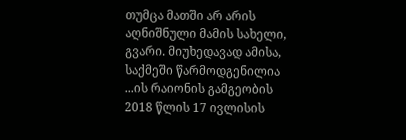თუმცა მათში არ არის აღნიშნული მამის სახელი, გვარი. მიუხედავად ამისა, საქმეში წარმოდგენილია ...ის რაიონის გამგეობის 2018 წლის 17 ივლისის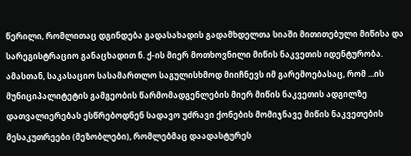წერილი, რომლითაც დგინდება გადასახადის გადამხდელთა სიაში მითითებული მიწისა და სარეგისტრაციო განაცხადით ნ. ქ-ის მიერ მოთხოვნილი მიწის ნაკვეთის იდენტურობა. ამასთან, საკასაციო სასამართლო საგულისხმოდ მიიჩნევს იმ გარემოებასაც, რომ ...ის მუნიციპალიტეტის გამგეობის წარმომადგენლების მიერ მიწის ნაკვეთის ადგილზე დათვალიერებას ესწრებოდნენ სადავო უძრავი ქონების მომიჯნავე მიწის ნაკვეთების მესაკუთრეები (მეზობლები), რომლებმაც დაადასტურეს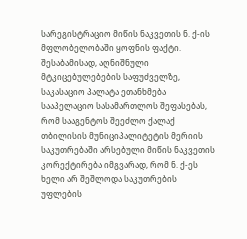სარეგისტრაციო მიწის ნაკვეთის ნ. ქ-ის მფლობელობაში ყოფნის ფაქტი.
შესაბამისად, აღნიშნული მტკიცებულებების საფუძველზე, საკასაციო პალატა ეთანხმება სააპელაციო სასამართლოს შეფასებას, რომ სააგენტოს შეეძლო ქალაქ თბილისის მუნიციპალიტეტის მერიის საკუთრებაში არსებული მიწის ნაკვეთის კორექტირება იმგვარად, რომ ნ. ქ-ეს ხელი არ შეშლოდა საკუთრების უფლების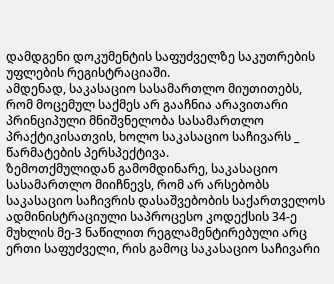დამდგენი დოკუმენტის საფუძველზე საკუთრების უფლების რეგისტრაციაში.
ამდენად, საკასაციო სასამართლო მიუთითებს, რომ მოცემულ საქმეს არ გააჩნია არავითარი პრინციპული მნიშვნელობა სასამართლო პრაქტიკისათვის, ხოლო საკასაციო საჩივარს _ წარმატების პერსპექტივა.
ზემოთქმულიდან გამომდინარე, საკასაციო სასამართლო მიიჩნევს, რომ არ არსებობს საკასაციო საჩივრის დასაშვებობის საქართველოს ადმინისტრაციული საპროცესო კოდექსის 34-ე მუხლის მე-3 ნაწილით რეგლამენტირებული არც ერთი საფუძველი, რის გამოც საკასაციო საჩივარი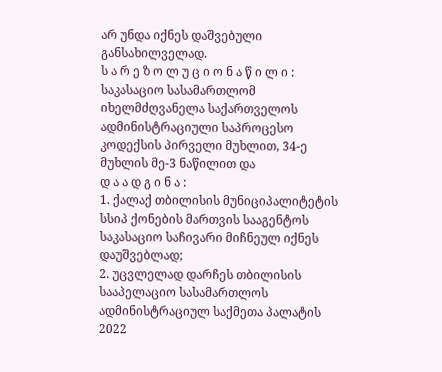არ უნდა იქნეს დაშვებული განსახილველად.
ს ა რ ე ზ ო ლ უ ც ი ო ნ ა წ ი ლ ი :
საკასაციო სასამართლომ იხელმძღვანელა საქართველოს ადმინისტრაციული საპროცესო კოდექსის პირველი მუხლით, 34-ე მუხლის მე-3 ნაწილით და
დ ა ა დ გ ი ნ ა :
1. ქალაქ თბილისის მუნიციპალიტეტის სსიპ ქონების მართვის სააგენტოს საკასაციო საჩივარი მიჩნეულ იქნეს დაუშვებლად;
2. უცვლელად დარჩეს თბილისის სააპელაციო სასამართლოს ადმინისტრაციულ საქმეთა პალატის 2022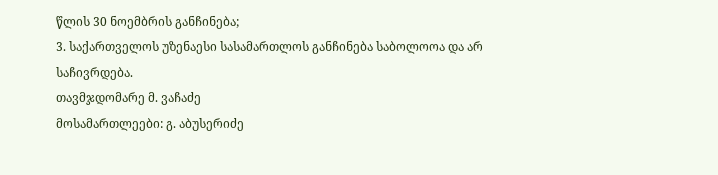წლის 30 ნოემბრის განჩინება;
3. საქართველოს უზენაესი სასამართლოს განჩინება საბოლოოა და არ საჩივრდება.
თავმჯდომარე მ. ვაჩაძე
მოსამართლეები: გ. აბუსერიძე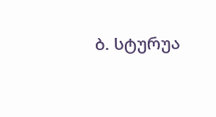ბ. სტურუა